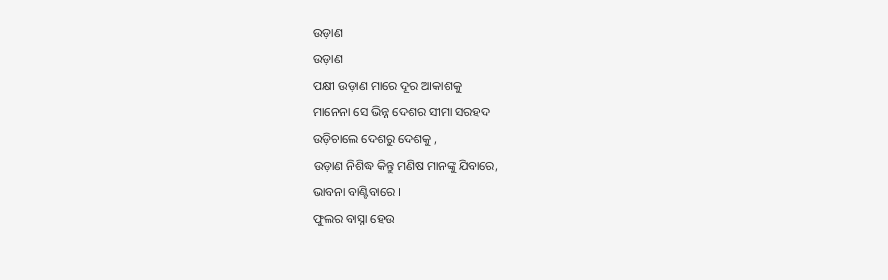ଉଡ଼ାଣ
ଉଡ଼ାଣ
ପକ୍ଷୀ ଉଡ଼ାଣ ମାରେ ଦୂର ଆକାଶକୁ
ମାନେନା ସେ ଭିନ୍ନ ଦେଶର ସୀମା ସରହଦ
ଉଡ଼ିଚାଲେ ଦେଶରୁ ଦେଶକୁ ,
ଉଡ଼ାଣ ନିଶିଦ୍ଧ କିନ୍ତୁ ମଣିଷ ମାନଙ୍କୁ ଯିବାରେ,
ଭାବନା ବାଣ୍ଟିବାରେ ।
ଫୁଲର ବାସ୍ନା ହେଉ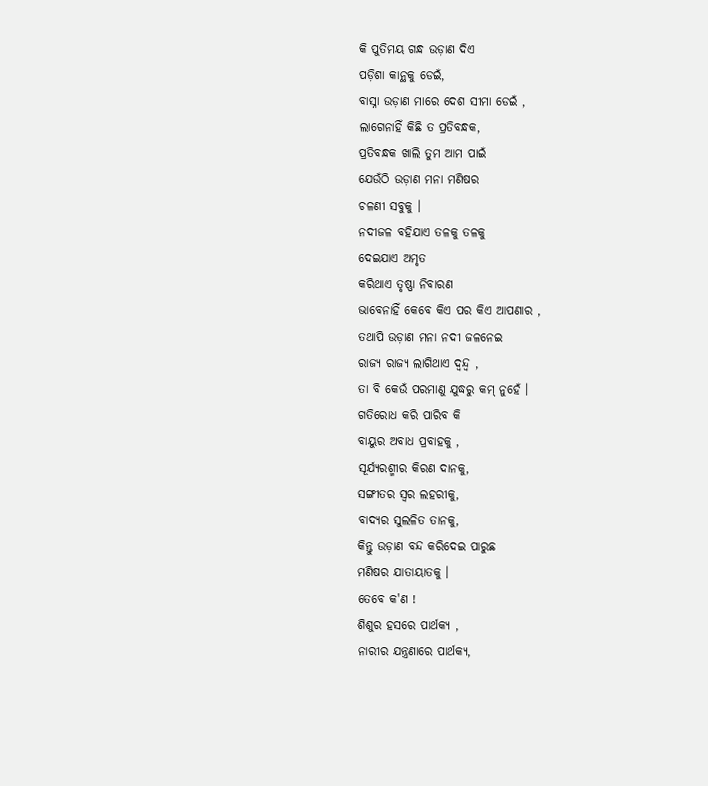କି ପୁତିମୟ ଗନ୍ଧ ଉଡ଼ାଣ ଦିଏ
ପଡ଼ିଶା କାନ୍ଥକୁ ଡେଇଁ,
ବାସ୍ନା ଉଡ଼ାଣ ମାରେ ଦେଶ ସୀମା ଡେଇଁ ,
ଲାଗେନାହିଁ କିଛି ତ ପ୍ରତିବନ୍ଧକ,
ପ୍ରତିବନ୍ଧକ ଖାଲି ତୁମ ଆମ ପାଇଁ
ଯେଉଁଠି ଉଡ଼ାଣ ମନା ମଣିଷର
ଚଳଣୀ ସବୁକୁ ।
ନଦୀଜଳ ବହିଯାଏ ତଳକୁ ତଳକୁ
ଦେଇଯାଏ ଅମୃତ
କରିଥାଏ ତୃଷ୍ଣା ନିବାରଣ
ଭାବେନାହିଁ କେବେ କିଏ ପର କିଏ ଆପଣାର ,
ତଥାପି ଉଡ଼ାଣ ମନା ନଦୀ ଜଳନେଇ
ରାଜ୍ୟ ରାଜ୍ୟ ଲାଗିଥାଏ ଦ୍ବନ୍ଦ୍ବ ,
ତା ବି କେଉଁ ପରମାଣୁ ଯୁଦ୍ଧରୁ କମ୍ ନୁହେଁ ।
ଗତିରୋଧ କରି ପାରିବ କି
ବାୟୁର ଅବାଧ ପ୍ରବାହକୁ ,
ସୂର୍ଯ୍ଯରଶ୍ମୀର କିରଣ ଦାନକୁ,
ସଙ୍ଗୀତର ସ୍ବର ଲହରୀକୁ,
ବାଦ୍ୟର ସୁଲଳିତ ତାନକୁ,
କିନ୍ତୁ ଉଡ଼ାଣ ବନ୍ଦ କରିଦେଇ ପାରୁଛ
ମଣିଷର ଯାତାୟାତକୁ ।
ତେବେ କ'ଣ !
ଶିଶୁର ହସରେ ପାର୍ଥକ୍ଯ ,
ନାରୀର ଯନ୍ତ୍ରଣାରେ ପାର୍ଥକ୍ଯ,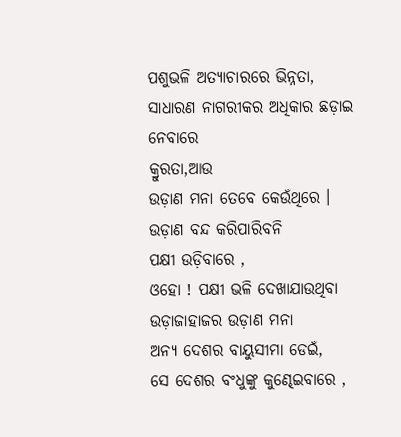ପଶୁଭଳି ଅତ୍ଯାଚାରରେ ଭିନ୍ନତା,
ସାଧାରଣ ନାଗରୀକର ଅଧିକାର ଛଡ଼ାଇ ନେବାରେ
କ୍ରୁରତା,ଆଉ
ଉଡ଼ାଣ ମନା ତେବେ କେଉଁଥିରେ ।
ଉଡ଼ାଣ ବନ୍ଦ କରିପାରିବନି
ପକ୍ଷୀ ଉଡ଼ିବାରେ ,
ଓହୋ ! ପକ୍ଷୀ ଭଳି ଦେଖାଯାଉଥିବା
ଉଡ଼ାଜାହାଜର ଉଡ଼ାଣ ମନା
ଅନ୍ୟ ଦେଶର ବାୟୁସୀମା ଡେଇଁ,
ସେ ଦେଶର ବଂଧୁଙ୍କୁ କୁଣ୍ଢେଇବାରେ ,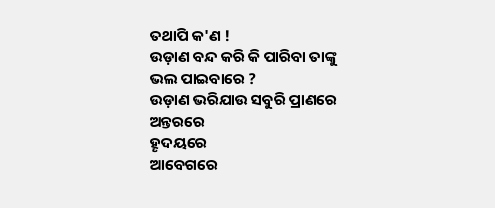ତଥାପି କ'ଣ !
ଉଡ଼ାଣ ବନ୍ଦ କରି କି ପାରିବା ତାଙ୍କୁ ଭଲ ପାଇବାରେ ?
ଉଡ଼ାଣ ଭରିଯାଉ ସବୁରି ପ୍ରାଣରେ
ଅନ୍ତରରେ
ହୄଦୟରେ
ଆବେଗରେ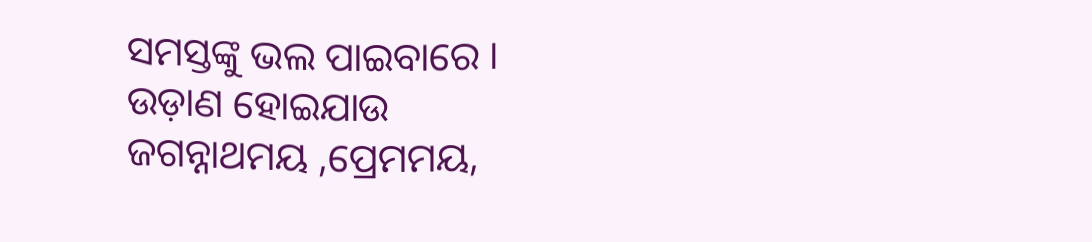ସମସ୍ତଙ୍କୁ ଭଲ ପାଇବାରେ ।
ଉଡ଼ାଣ ହୋଇଯାଉ
ଜଗନ୍ନାଥମୟ ,ପ୍ରେମମୟ,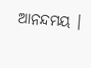ଆନନ୍ଦମୟ ।